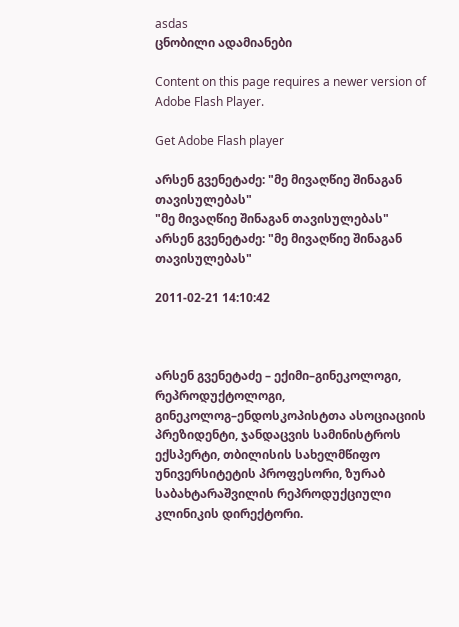asdas
ცნობილი ადამიანები

Content on this page requires a newer version of Adobe Flash Player.

Get Adobe Flash player

არსენ გვენეტაძე: "მე მივაღწიე შინაგან თავისულებას"
"მე მივაღწიე შინაგან თავისულებას"
არსენ გვენეტაძე: "მე მივაღწიე შინაგან თავისულებას"

2011-02-21 14:10:42



არსენ გვენეტაძე – ექიმი–გინეკოლოგი, რეპროდუქტოლოგი, გინეკოლოგ–ენდოსკოპისტთა ასოციაციის პრეზიდენტი, ჯანდაცვის სამინისტროს ექსპერტი, თბილისის სახელმწიფო უნივერსიტეტის პროფესორი, ზურაბ საბახტარაშვილის რეპროდუქციული კლინიკის დირექტორი.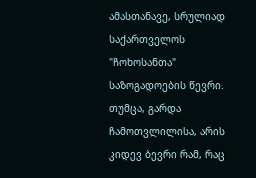ამასთანავე, სრულიად საქართველოს "ჩოხოსანთა" საზოგადოების წევრი. თუმცა, გარდა ჩამოთვლილისა, არის კიდევ ბევრი რამ, რაც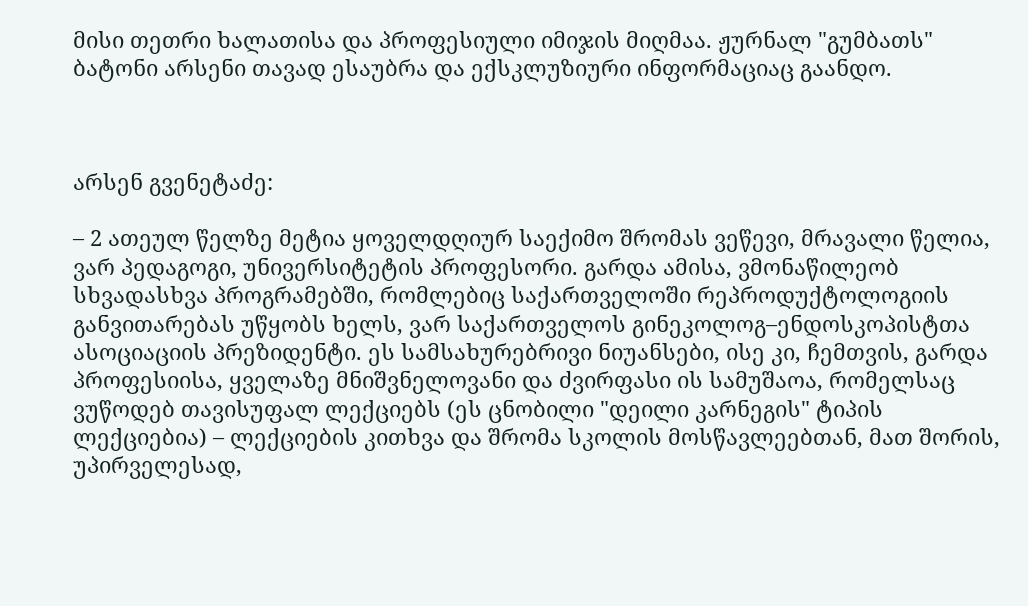მისი თეთრი ხალათისა და პროფესიული იმიჯის მიღმაა. ჟურნალ "გუმბათს" ბატონი არსენი თავად ესაუბრა და ექსკლუზიური ინფორმაციაც გაანდო.



არსენ გვენეტაძე:

– 2 ათეულ წელზე მეტია ყოველდღიურ საექიმო შრომას ვეწევი, მრავალი წელია, ვარ პედაგოგი, უნივერსიტეტის პროფესორი. გარდა ამისა, ვმონაწილეობ სხვადასხვა პროგრამებში, რომლებიც საქართველოში რეპროდუქტოლოგიის განვითარებას უწყობს ხელს, ვარ საქართველოს გინეკოლოგ–ენდოსკოპისტთა ასოციაციის პრეზიდენტი. ეს სამსახურებრივი ნიუანსები, ისე კი, ჩემთვის, გარდა პროფესიისა, ყველაზე მნიშვნელოვანი და ძვირფასი ის სამუშაოა, რომელსაც ვუწოდებ თავისუფალ ლექციებს (ეს ცნობილი "დეილი კარნეგის" ტიპის ლექციებია) – ლექციების კითხვა და შრომა სკოლის მოსწავლეებთან, მათ შორის, უპირველესად,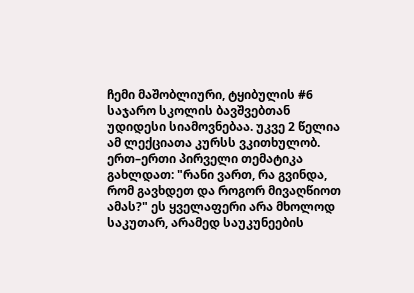ჩემი მაშობლიური, ტყიბულის #6 საჯარო სკოლის ბავშვებთან უდიდესი სიამოვნებაა. უკვე 2 წელია ამ ლექციათა კურსს ვკითხულობ. ერთ–ერთი პირველი თემატიკა გახლდათ: "რანი ვართ, რა გვინდა, რომ გავხდეთ და როგორ მივაღწიოთ ამას?" ეს ყველაფერი არა მხოლოდ საკუთარ, არამედ საუკუნეების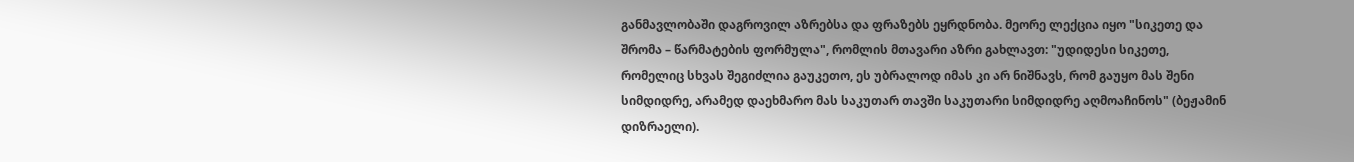განმავლობაში დაგროვილ აზრებსა და ფრაზებს ეყრდნობა. მეორე ლექცია იყო "სიკეთე და შრომა – წარმატების ფორმულა", რომლის მთავარი აზრი გახლავთ: "უდიდესი სიკეთე, რომელიც სხვას შეგიძლია გაუკეთო, ეს უბრალოდ იმას კი არ ნიშნავს, რომ გაუყო მას შენი სიმდიდრე, არამედ დაეხმარო მას საკუთარ თავში საკუთარი სიმდიდრე აღმოაჩინოს" (ბეჟამინ დიზრაელი).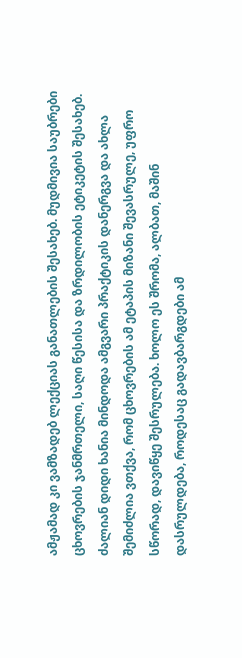ამჟამად კი ვამზადებ ლექციას განათლების შესახებ. მუდმივია საუბრები ცხოვრების ჯანმრთელი, საღი წესისა და ზრდილობის ეტიკეტის შესახებ. ძალიან დიდი ხანია მინდოდა ამგვარი პრაქტიკის დანერგვა და ახლა შემიძლია ვთქვა, რომ ცხოვრების ამ ეტაპის მიზანი შევასრულე, უფრო სწორად, დავიწყე შესრულება. ხოლო ეს შრომა, ალბათ, მაშინ დასრულდება, როდესაც გადავბარგდები ამ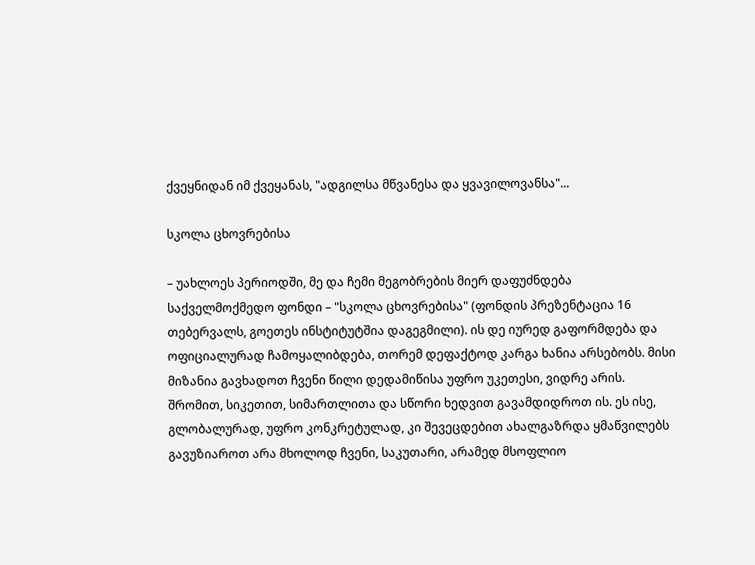ქვეყნიდან იმ ქვეყანას, "ადგილსა მწვანესა და ყვავილოვანსა"...

სკოლა ცხოვრებისა

– უახლოეს პერიოდში, მე და ჩემი მეგობრების მიერ დაფუძნდება საქველმოქმედო ფონდი – "სკოლა ცხოვრებისა" (ფონდის პრეზენტაცია 16 თებერვალს, გოეთეს ინსტიტუტშია დაგეგმილი). ის დე იურედ გაფორმდება და ოფიციალურად ჩამოყალიბდება, თორემ დეფაქტოდ კარგა ხანია არსებობს. მისი მიზანია გავხადოთ ჩვენი წილი დედამიწისა უფრო უკეთესი, ვიდრე არის. შრომით, სიკეთით, სიმართლითა და სწორი ხედვით გავამდიდროთ ის. ეს ისე, გლობალურად, უფრო კონკრეტულად, კი შევეცდებით ახალგაზრდა ყმაწვილებს გავუზიაროთ არა მხოლოდ ჩვენი, საკუთარი, არამედ მსოფლიო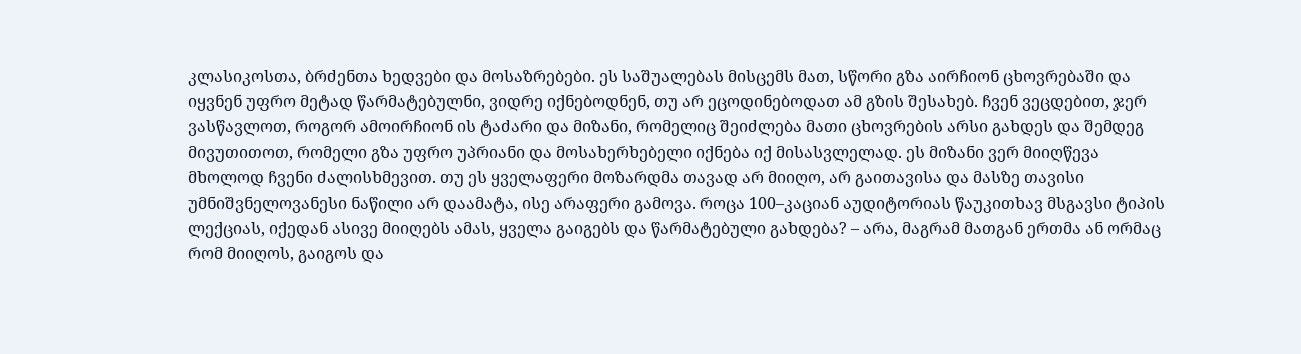კლასიკოსთა, ბრძენთა ხედვები და მოსაზრებები. ეს საშუალებას მისცემს მათ, სწორი გზა აირჩიონ ცხოვრებაში და იყვნენ უფრო მეტად წარმატებულნი, ვიდრე იქნებოდნენ, თუ არ ეცოდინებოდათ ამ გზის შესახებ. ჩვენ ვეცდებით, ჯერ ვასწავლოთ, როგორ ამოირჩიონ ის ტაძარი და მიზანი, რომელიც შეიძლება მათი ცხოვრების არსი გახდეს და შემდეგ მივუთითოთ, რომელი გზა უფრო უპრიანი და მოსახერხებელი იქნება იქ მისასვლელად. ეს მიზანი ვერ მიიღწევა მხოლოდ ჩვენი ძალისხმევით. თუ ეს ყველაფერი მოზარდმა თავად არ მიიღო, არ გაითავისა და მასზე თავისი უმნიშვნელოვანესი ნაწილი არ დაამატა, ისე არაფერი გამოვა. როცა 100–კაციან აუდიტორიას წაუკითხავ მსგავსი ტიპის ლექციას, იქედან ასივე მიიღებს ამას, ყველა გაიგებს და წარმატებული გახდება? – არა, მაგრამ მათგან ერთმა ან ორმაც რომ მიიღოს, გაიგოს და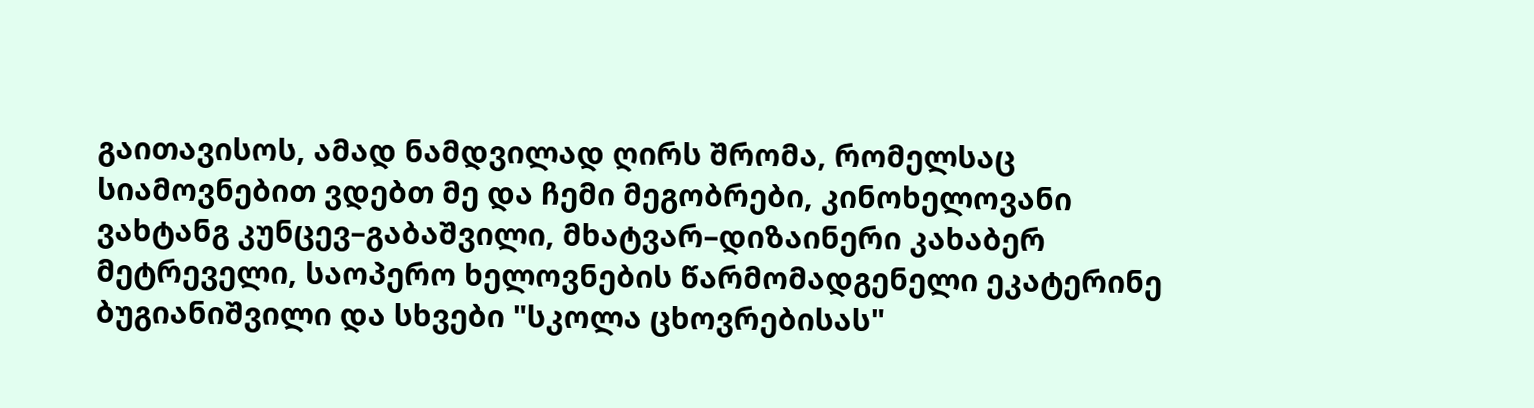გაითავისოს, ამად ნამდვილად ღირს შრომა, რომელსაც სიამოვნებით ვდებთ მე და ჩემი მეგობრები, კინოხელოვანი ვახტანგ კუნცევ–გაბაშვილი, მხატვარ–დიზაინერი კახაბერ მეტრეველი, საოპერო ხელოვნების წარმომადგენელი ეკატერინე ბუგიანიშვილი და სხვები "სკოლა ცხოვრებისას"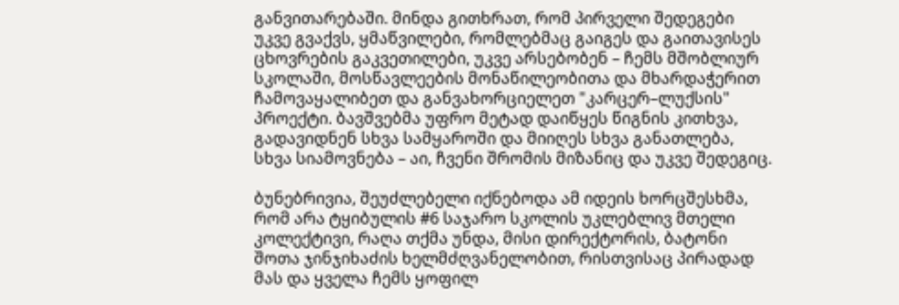განვითარებაში. მინდა გითხრათ, რომ პირველი შედეგები უკვე გვაქვს, ყმაწვილები, რომლებმაც გაიგეს და გაითავისეს ცხოვრების გაკვეთილები, უკვე არსებობენ – ჩემს მშობლიურ სკოლაში, მოსწავლეების მონაწილეობითა და მხარდაჭერით ჩამოვაყალიბეთ და განვახორციელეთ "კარცერ–ლუქსის" პროექტი. ბავშვებმა უფრო მეტად დაიწყეს წიგნის კითხვა, გადავიდნენ სხვა სამყაროში და მიიღეს სხვა განათლება, სხვა სიამოვნება – აი, ჩვენი შრომის მიზანიც და უკვე შედეგიც.

ბუნებრივია, შეუძლებელი იქნებოდა ამ იდეის ხორცშესხმა, რომ არა ტყიბულის #6 საჯარო სკოლის უკლებლივ მთელი კოლექტივი, რაღა თქმა უნდა, მისი დირექტორის, ბატონი შოთა ჯინჯიხაძის ხელმძღვანელობით, რისთვისაც პირადად მას და ყველა ჩემს ყოფილ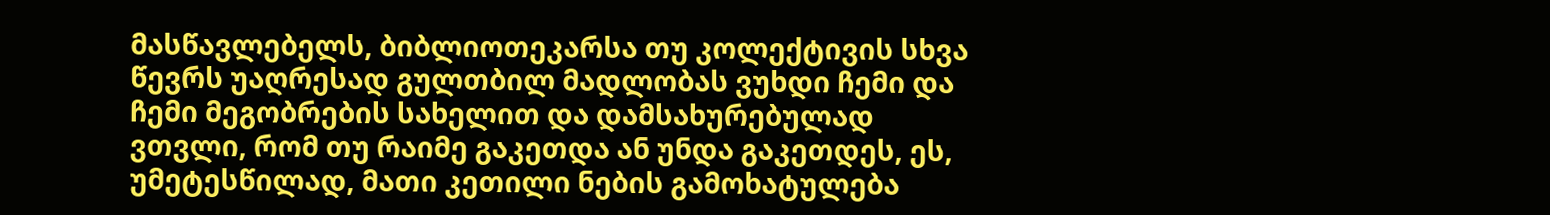მასწავლებელს, ბიბლიოთეკარსა თუ კოლექტივის სხვა წევრს უაღრესად გულთბილ მადლობას ვუხდი ჩემი და ჩემი მეგობრების სახელით და დამსახურებულად ვთვლი, რომ თუ რაიმე გაკეთდა ან უნდა გაკეთდეს, ეს, უმეტესწილად, მათი კეთილი ნების გამოხატულება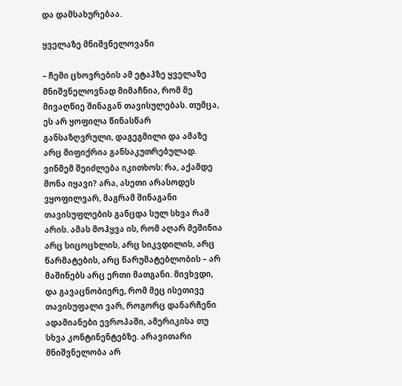და დამსახურებაა.

ყველაზე მნიშვნელოვანი

– ჩემი ცხოვრების ამ ეტაპზე ყველაზე მნიშვნელოვნად მიმაჩნია, რომ მე მივაღწიე შინაგან თავისულებას. თუმცა, ეს არ ყოფილა წინასწარ განსაზღვრული, დაგეგმილი და ამაზე არც მიფიქრია განსაკუთრებულად. ვინმემ შეიძლება იკითხოს: რა, აქამდე მონა იყავი? არა, ასეთი არასოდეს ვყოფილვარ, მაგრამ შინაგანი თავისუფლების განცდა სულ სხვა რამ არის. ამას მოჰყვა ის, რომ აღარ მეშინია არც სიცოცხლის, არც სიკვდილის, არც წარმატების, არც წარუმატებლობის – არ მაშინებს არც ერთი მათგანი. მივხვდი, და გავაცნობიერე, რომ მეც ისეთივე თავისუფალი ვარ, როგორც დანარჩენი ადამიანები ევროპაში, ამერიკისა თუ სხვა კონტინენტებზე. არავითარი მნიშვნელობა არ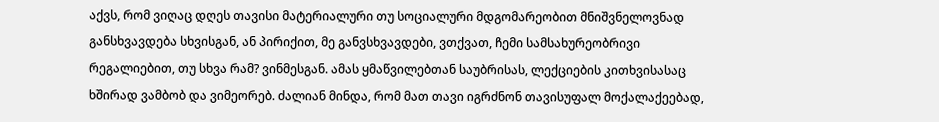აქვს, რომ ვიღაც დღეს თავისი მატერიალური თუ სოციალური მდგომარეობით მნიშვნელოვნად განსხვავდება სხვისგან, ან პირიქით, მე განვსხვავდები, ვთქვათ, ჩემი სამსახურეობრივი რეგალიებით, თუ სხვა რამ? ვინმესგან. ამას ყმაწვილებთან საუბრისას, ლექციების კითხვისასაც ხშირად ვამბობ და ვიმეორებ. ძალიან მინდა, რომ მათ თავი იგრძნონ თავისუფალ მოქალაქეებად,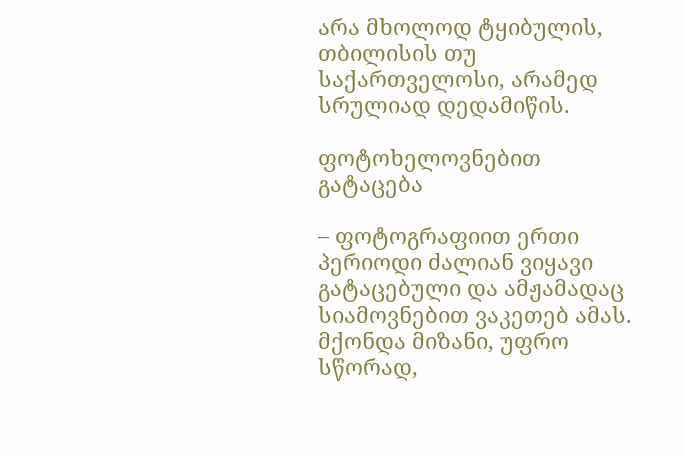არა მხოლოდ ტყიბულის, თბილისის თუ საქართველოსი, არამედ სრულიად დედამიწის.

ფოტოხელოვნებით გატაცება

– ფოტოგრაფიით ერთი პერიოდი ძალიან ვიყავი გატაცებული და ამჟამადაც სიამოვნებით ვაკეთებ ამას. მქონდა მიზანი, უფრო სწორად,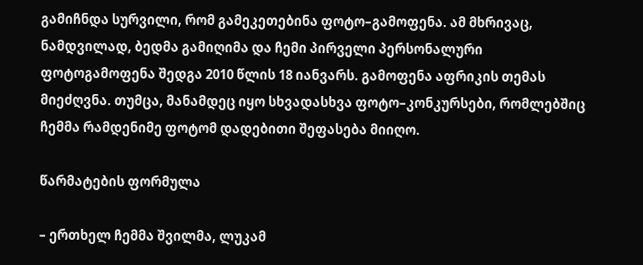გამიჩნდა სურვილი, რომ გამეკეთებინა ფოტო–გამოფენა. ამ მხრივაც, ნამდვილად, ბედმა გამიღიმა და ჩემი პირველი პერსონალური ფოტოგამოფენა შედგა 2010 წლის 18 იანვარს. გამოფენა აფრიკის თემას მიეძღვნა. თუმცა, მანამდეც იყო სხვადასხვა ფოტო–კონკურსები, რომლებშიც ჩემმა რამდენიმე ფოტომ დადებითი შეფასება მიიღო.

წარმატების ფორმულა

– ერთხელ ჩემმა შვილმა, ლუკამ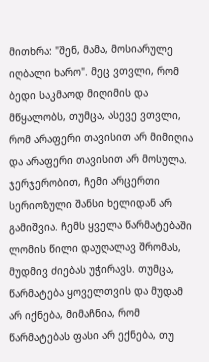მითხრა: "შენ, მამა, მოსიარულე იღბალი ხარო". მეც ვთვლი, რომ ბედი საკმაოდ მიღიმის და მწყალობს, თუმცა, ასევე ვთვლი, რომ არაფერი თავისით არ მიმიღია და არაფერი თავისით არ მოსულა. ჯერჯერობით, ჩემი არცერთი სერიოზული შანსი ხელიდან არ გამიშვია. ჩემს ყველა წარმატებაში ლომის წილი დაუღალავ შრომას, მუდმივ ძიებას უჭირავს. თუმცა, წარმატება ყოველთვის და მუდამ არ იქნება, მიმაჩნია, რომ წარმატებას ფასი არ ექნება, თუ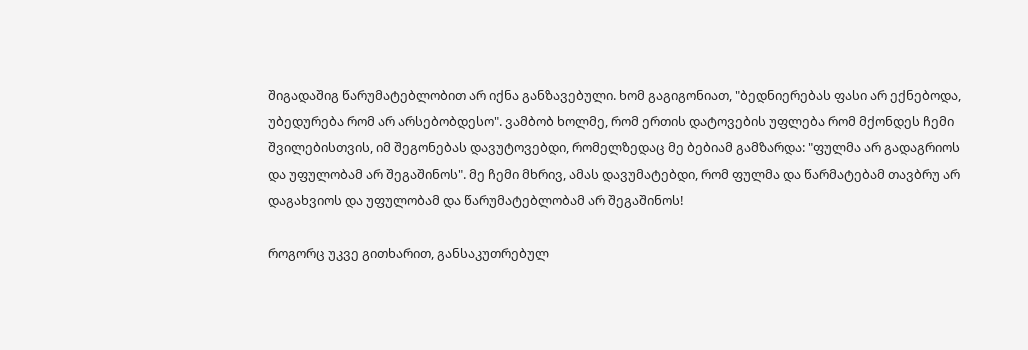შიგადაშიგ წარუმატებლობით არ იქნა განზავებული. ხომ გაგიგონიათ, "ბედნიერებას ფასი არ ექნებოდა, უბედურება რომ არ არსებობდესო". ვამბობ ხოლმე, რომ ერთის დატოვების უფლება რომ მქონდეს ჩემი შვილებისთვის, იმ შეგონებას დავუტოვებდი, რომელზედაც მე ბებიამ გამზარდა: "ფულმა არ გადაგრიოს და უფულობამ არ შეგაშინოს". მე ჩემი მხრივ, ამას დავუმატებდი, რომ ფულმა და წარმატებამ თავბრუ არ დაგახვიოს და უფულობამ და წარუმატებლობამ არ შეგაშინოს!

როგორც უკვე გითხარით, განსაკუთრებულ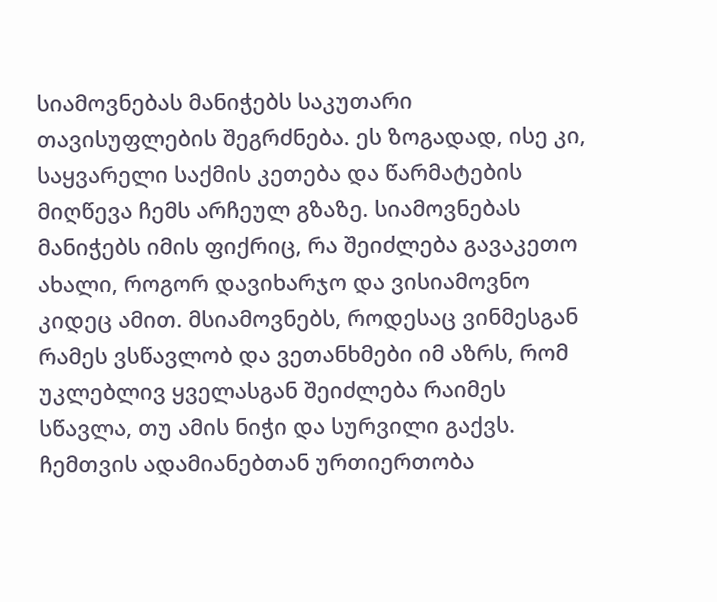სიამოვნებას მანიჭებს საკუთარი თავისუფლების შეგრძნება. ეს ზოგადად, ისე კი, საყვარელი საქმის კეთება და წარმატების მიღწევა ჩემს არჩეულ გზაზე. სიამოვნებას მანიჭებს იმის ფიქრიც, რა შეიძლება გავაკეთო ახალი, როგორ დავიხარჯო და ვისიამოვნო კიდეც ამით. მსიამოვნებს, როდესაც ვინმესგან რამეს ვსწავლობ და ვეთანხმები იმ აზრს, რომ უკლებლივ ყველასგან შეიძლება რაიმეს სწავლა, თუ ამის ნიჭი და სურვილი გაქვს. ჩემთვის ადამიანებთან ურთიერთობა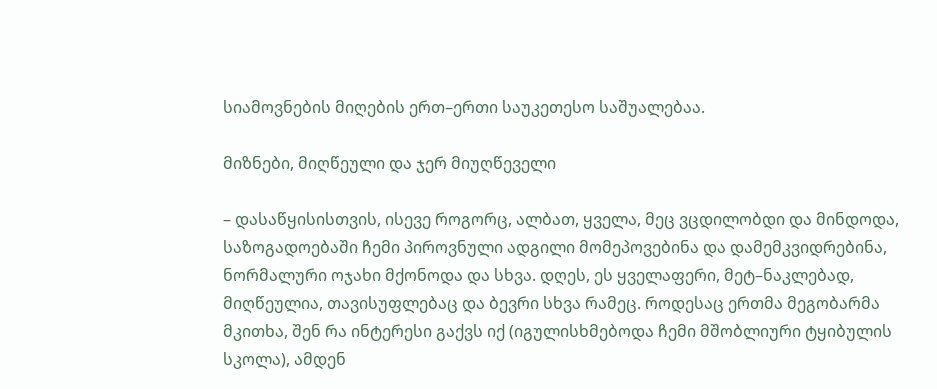სიამოვნების მიღების ერთ–ერთი საუკეთესო საშუალებაა.

მიზნები, მიღწეული და ჯერ მიუღწეველი

– დასაწყისისთვის, ისევე როგორც, ალბათ, ყველა, მეც ვცდილობდი და მინდოდა, საზოგადოებაში ჩემი პიროვნული ადგილი მომეპოვებინა და დამემკვიდრებინა, ნორმალური ოჯახი მქონოდა და სხვა. დღეს, ეს ყველაფერი, მეტ–ნაკლებად, მიღწეულია, თავისუფლებაც და ბევრი სხვა რამეც. როდესაც ერთმა მეგობარმა მკითხა, შენ რა ინტერესი გაქვს იქ (იგულისხმებოდა ჩემი მშობლიური ტყიბულის სკოლა), ამდენ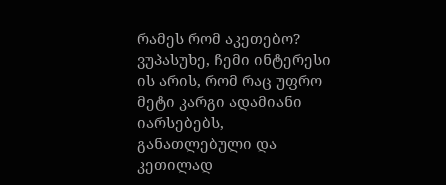რამეს რომ აკეთებო? ვუპასუხე, ჩემი ინტერესი ის არის, რომ რაც უფრო მეტი კარგი ადამიანი იარსებებს, განათლებული და კეთილად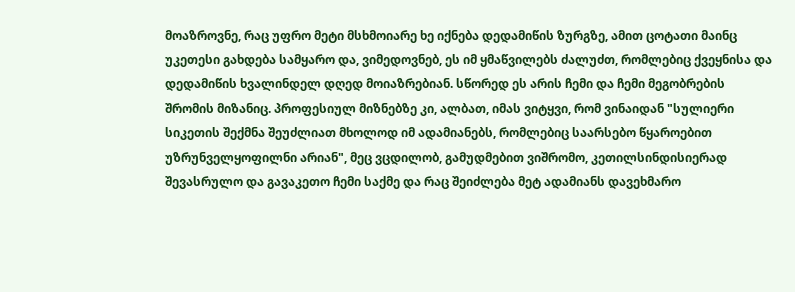მოაზროვნე, რაც უფრო მეტი მსხმოიარე ხე იქნება დედამიწის ზურგზე, ამით ცოტათი მაინც უკეთესი გახდება სამყარო და, ვიმედოვნებ, ეს იმ ყმაწვილებს ძალუძთ, რომლებიც ქვეყნისა და დედამიწის ხვალინდელ დღედ მოიაზრებიან. სწორედ ეს არის ჩემი და ჩემი მეგობრების შრომის მიზანიც. პროფესიულ მიზნებზე კი, ალბათ, იმას ვიტყვი, რომ ვინაიდან "სულიერი სიკეთის შექმნა შეუძლიათ მხოლოდ იმ ადამიანებს, რომლებიც საარსებო წყაროებით უზრუნველყოფილნი არიან", მეც ვცდილობ, გამუდმებით ვიშრომო, კეთილსინდისიერად შევასრულო და გავაკეთო ჩემი საქმე და რაც შეიძლება მეტ ადამიანს დავეხმარო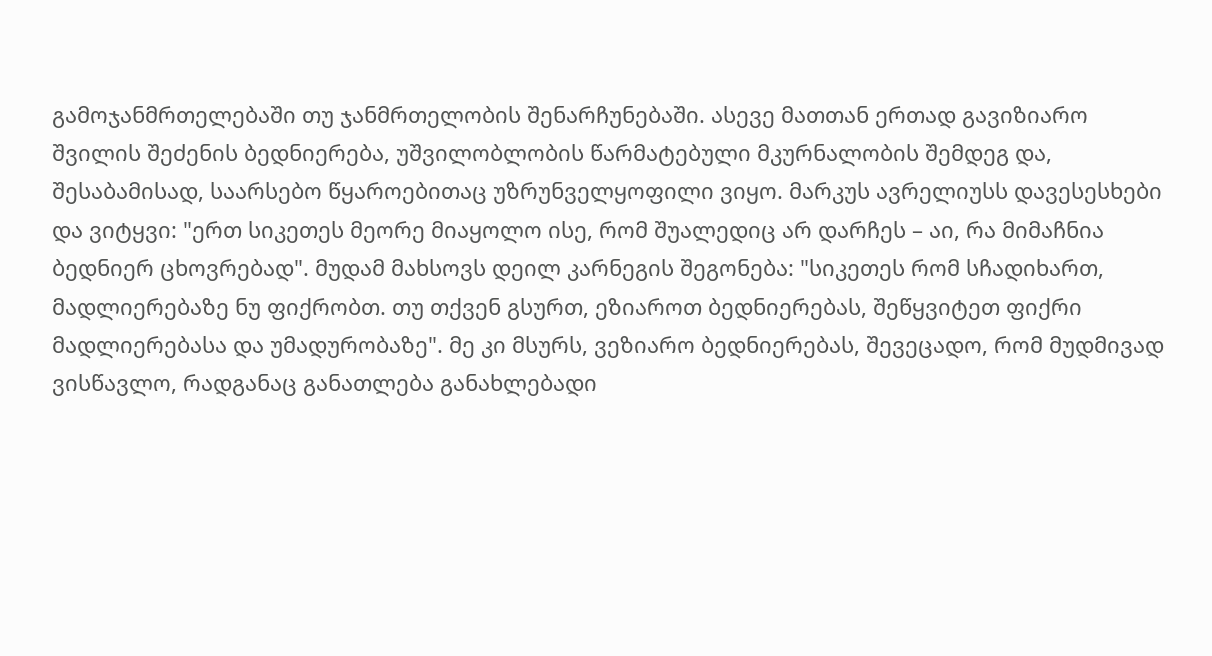გამოჯანმრთელებაში თუ ჯანმრთელობის შენარჩუნებაში. ასევე მათთან ერთად გავიზიარო შვილის შეძენის ბედნიერება, უშვილობლობის წარმატებული მკურნალობის შემდეგ და, შესაბამისად, საარსებო წყაროებითაც უზრუნველყოფილი ვიყო. მარკუს ავრელიუსს დავესესხები და ვიტყვი: "ერთ სიკეთეს მეორე მიაყოლო ისე, რომ შუალედიც არ დარჩეს – აი, რა მიმაჩნია ბედნიერ ცხოვრებად". მუდამ მახსოვს დეილ კარნეგის შეგონება: "სიკეთეს რომ სჩადიხართ, მადლიერებაზე ნუ ფიქრობთ. თუ თქვენ გსურთ, ეზიაროთ ბედნიერებას, შეწყვიტეთ ფიქრი მადლიერებასა და უმადურობაზე". მე კი მსურს, ვეზიარო ბედნიერებას, შევეცადო, რომ მუდმივად ვისწავლო, რადგანაც განათლება განახლებადი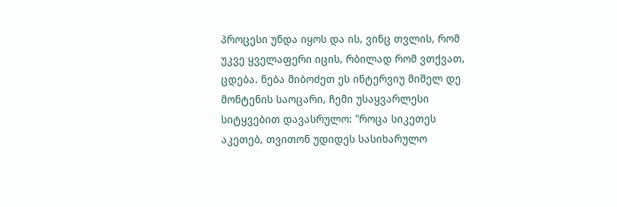პროცესი უნდა იყოს და ის, ვინც თვლის, რომ უკვე ყველაფერი იცის, რბილად რომ ვთქვათ, ცდება. ნება მიბოძეთ ეს ინტერვიუ მიშელ დე მონტენის საოცარი, ჩემი უსაყვარლესი სიტყვებით დავასრულო: "როცა სიკეთეს აკეთებ, თვითონ უდიდეს სასიხარულო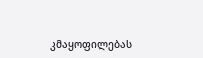კმაყოფილებას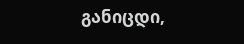განიცდი,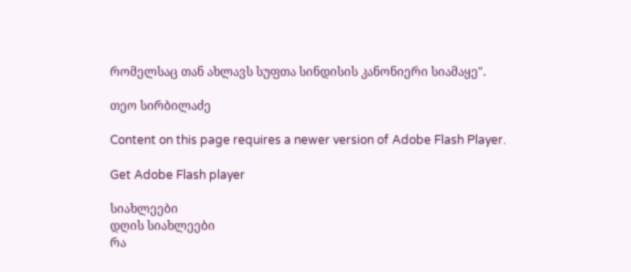რომელსაც თან ახლავს სუფთა სინდისის კანონიერი სიამაყე".

თეო სირბილაძე

Content on this page requires a newer version of Adobe Flash Player.

Get Adobe Flash player

სიახლეები
დღის სიახლეები
რა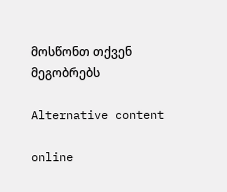მოსწონთ თქვენ მეგობრებს

Alternative content

online